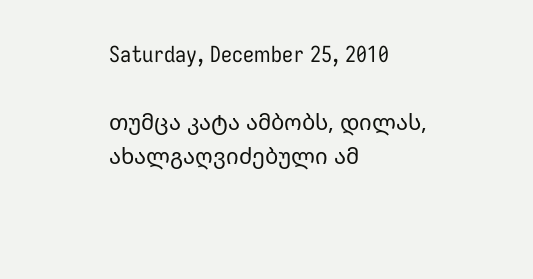Saturday, December 25, 2010

თუმცა კატა ამბობს, დილას, ახალგაღვიძებული ამ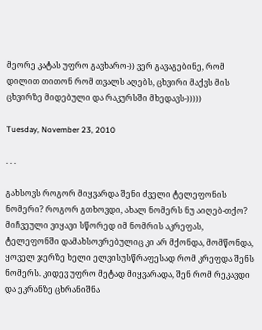მეორე კატას უფრო გავხარო-)) ვერ გავაგებინე, რომ დილით თითონ რომ თვალს აღებს, ცხვირი მაქვს მის ცხვირზე მიდებული და რაკურსში მხედავს-)))))

Tuesday, November 23, 2010

. . .

გახსოვს როგორ მიყვარდა შენი ძველი ტელეფონის ნომერი? როგორ გთხოვდი, ახალ ნომერს ნუ აიღებ-თქო? მიჩვეული ვიყავი სწორედ იმ ნომრის აკრეფას, ტელეფონში დამახსოვრებულიც კი არ მქონდა, მომწონდა, ყოველ ჯერზე ხელი ელვისუსწრაფესად რომ კრეფდა შენს ნომერს. კიდევ უფრო მეტად მიყვარადა, შენ რომ რეკავდი და ეკრანზე ცხრანიშნა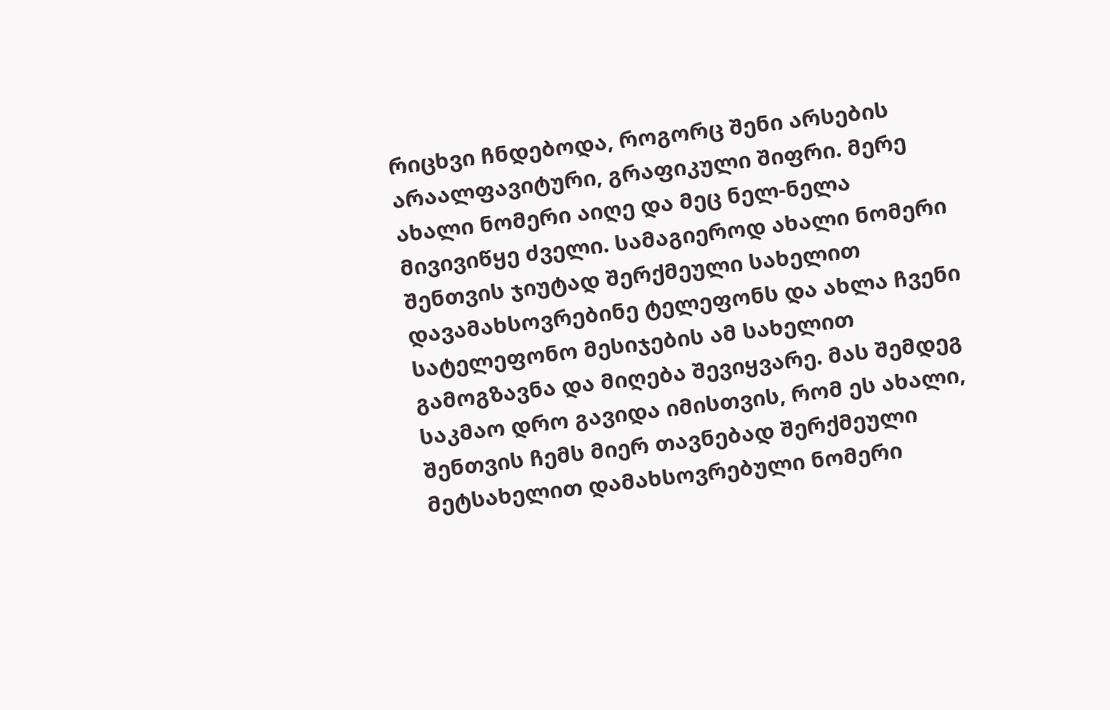რიცხვი ჩნდებოდა, როგორც შენი არსების არაალფავიტური, გრაფიკული შიფრი. მერე ახალი ნომერი აიღე და მეც ნელ-ნელა მივივიწყე ძველი. სამაგიეროდ ახალი ნომერი შენთვის ჯიუტად შერქმეული სახელით დავამახსოვრებინე ტელეფონს და ახლა ჩვენი სატელეფონო მესიჯების ამ სახელით გამოგზავნა და მიღება შევიყვარე. მას შემდეგ საკმაო დრო გავიდა იმისთვის, რომ ეს ახალი, შენთვის ჩემს მიერ თავნებად შერქმეული მეტსახელით დამახსოვრებული ნომერი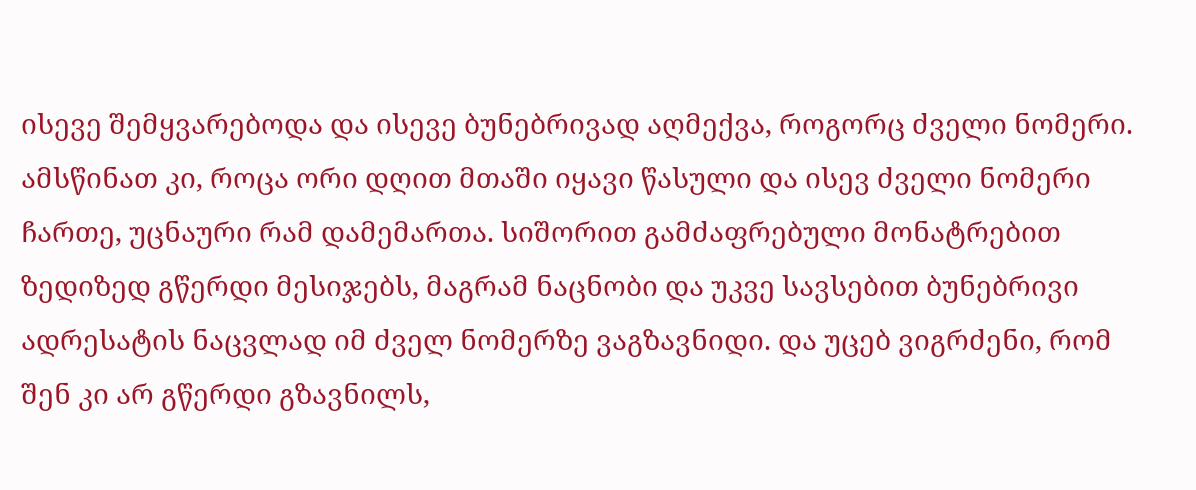ისევე შემყვარებოდა და ისევე ბუნებრივად აღმექვა, როგორც ძველი ნომერი. ამსწინათ კი, როცა ორი დღით მთაში იყავი წასული და ისევ ძველი ნომერი ჩართე, უცნაური რამ დამემართა. სიშორით გამძაფრებული მონატრებით ზედიზედ გწერდი მესიჯებს, მაგრამ ნაცნობი და უკვე სავსებით ბუნებრივი ადრესატის ნაცვლად იმ ძველ ნომერზე ვაგზავნიდი. და უცებ ვიგრძენი, რომ შენ კი არ გწერდი გზავნილს,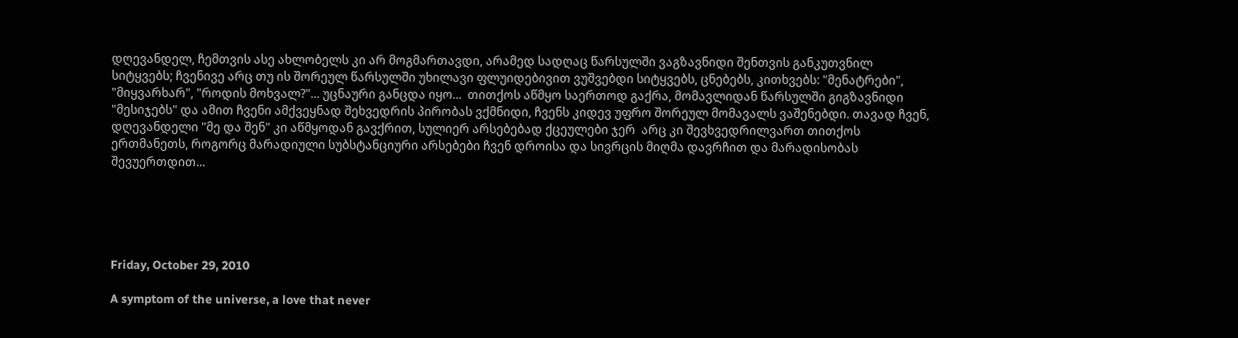დღევანდელ, ჩემთვის ასე ახლობელს კი არ მოგმართავდი, არამედ სადღაც წარსულში ვაგზავნიდი შენთვის განკუთვნილ სიტყვებს; ჩვენივე არც თუ ის შორეულ წარსულში უხილავი ფლუიდებივით ვუშვებდი სიტყვებს, ცნებებს, კითხვებს: "მენატრები", "მიყვარხარ", "როდის მოხვალ?"... უცნაური განცდა იყო...  თითქოს აწმყო საერთოდ გაქრა, მომავლიდან წარსულში გიგზავნიდი "მესიჯებს" და ამით ჩვენი ამქვეყნად შეხვედრის პირობას ვქმნიდი, ჩვენს კიდევ უფრო შორეულ მომავალს ვაშენებდი. თავად ჩვენ, დღევანდელი "მე და შენ" კი აწმყოდან გავქრით, სულიერ არსებებად ქცეულები ჯერ  არც კი შევხვედრილვართ თითქოს ერთმანეთს, როგორც მარადიული სუბსტანციური არსებები ჩვენ დროისა და სივრცის მიღმა დავრჩით და მარადისობას შევუერთდით...





Friday, October 29, 2010

A symptom of the universe, a love that never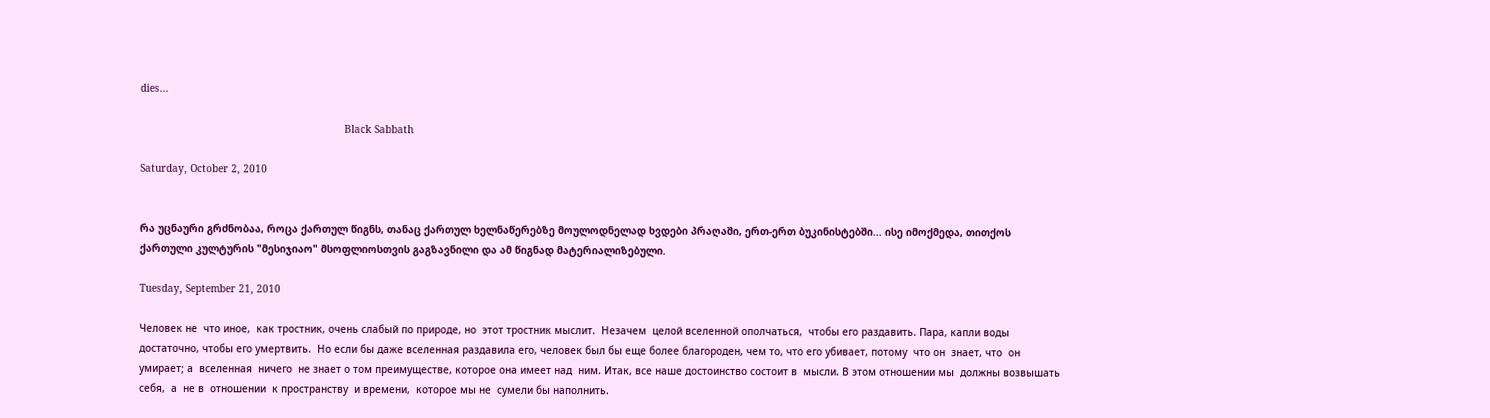dies...

                                                                    Black Sabbath

Saturday, October 2, 2010


რა უცნაური გრძნობაა, როცა ქართულ წიგნს, თანაც ქართულ ხელნაწერებზე მოულოდნელად ხვდები პრაღაში, ერთ-ერთ ბუკინისტებში... ისე იმოქმედა, თითქოს ქართული კულტურის "მესიჯიაო" მსოფლიოსთვის გაგზავნილი და ამ წიგნად მატერიალიზებული.

Tuesday, September 21, 2010

Человек не  что иное,  как тростник, очень слабый по природе, но  этот тростник мыслит.  Незачем  целой вселенной ополчаться,  чтобы его раздавить. Пара, капли воды достаточно, чтобы его умертвить.  Но если бы даже вселенная раздавила его, человек был бы еще более благороден, чем то, что его убивает, потому  что он  знает, что  он умирает; а  вселенная  ничего  не знает о том преимуществе, которое она имеет над  ним. Итак, все наше достоинство состоит в  мысли. В этом отношении мы  должны возвышать себя,  а  не в  отношении  к пространству  и времени,  которое мы не  сумели бы наполнить.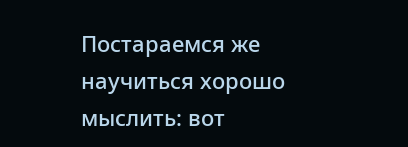Постараемся же научиться хорошо мыслить: вот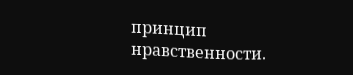принцип нравственности.